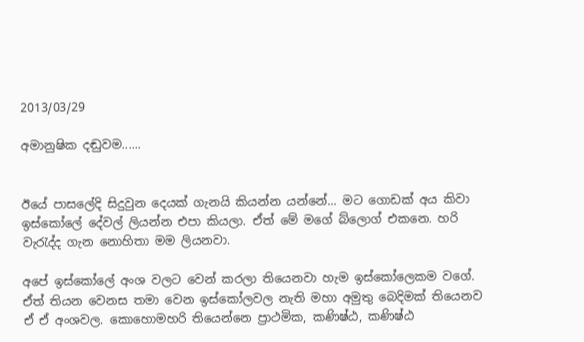2013/03/29

අමානුෂික දඬුවම......


ඊයේ පාසලේදි සිදුවුන දෙයක් ගැනයි කියන්න යන්නේ... මට ගොඩක් අය කිවා ඉස්කෝලේ දේවල් ලියන්න එපා කියලා. ඒත් මේ මගේ බ්ලොග් එකනෙ. හරි වැරැද්ද ගැන නොහිතා මම ලියනවා.

අපේ ඉස්කෝලේ අංශ වලට වෙන් කරලා තියෙනවා හැම ඉස්කෝලෙකම වගේ. ඒත් තියන වෙනස තමා වෙන ඉස්කෝලවල නැති මහා අමුතු බෙදිමක් තියෙනව ඒ ඒ අංශවල. කොහොමහරි තියෙන්නෙ ප්‍රාථමික, කණිෂ්ඨ, කණිෂ්ඨ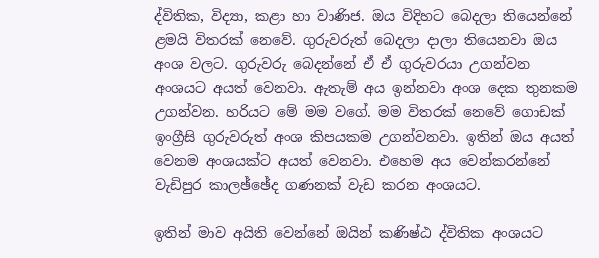ද්විතික, විද්‍යා, කළා හා වාණිජ. ඔය විදිහට බෙදලා තියෙන්නේ ළමයි විතරක් නෙවේ. ගුරුවරුත් බෙදලා දාලා තියෙනවා ඔය අංශ වලට. ගුරුවරු බෙදන්නේ ඒ ඒ ගුරුවරයා උගන්වන අංශයට අයත් වෙනවා. ඇතැම් අය ඉන්නවා අංශ දෙක තුනකම උගන්වන. හරියට මේ මම වගේ. මම විතරක් නෙවේ ගොඩක් ඉංග්‍රීසි ගුරුවරුත් අංශ කිපයකම උගන්වනවා. ඉතින් ඔය අයත් වෙනම අංශයක්ට අයත් වෙනවා. එහෙම අය වෙන්කරන්නේ වැඩිපුර කාලඡ්ඡේද ගණනක් වැඩ කරන අංශයට.

ඉතින් මාව අයිති වෙන්නේ ඔයින් කණිෂ්ඨ ද්විතික අංශයට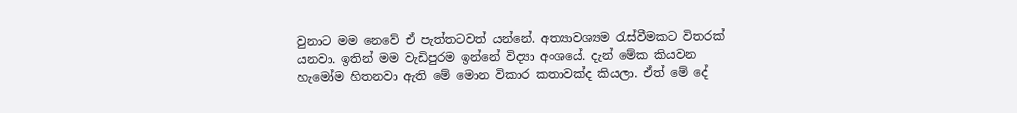වුනාට මම නෙවේ ඒ පැත්තටවත් යන්නේ. අත්‍යාවශ්‍යම රැස්වීමකට විතරක් යනවා. ඉතින් මම වැඩිපුරම ඉන්නේ විද්‍යා අංශයේ. දැන් මේක කියවන හැමෝම හිතනවා ඇති මේ මොන විකාර කතාවක්ද කියලා. ඒත් මේ දේ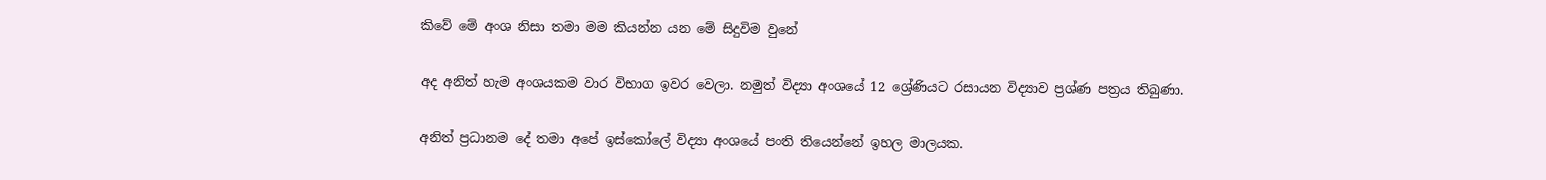කිවේ මේ අංශ නිසා තමා මම කියන්න යන මේ සිදුවිම වුනේ

අද අනිත් හැම අංශයකම වාර විභාග ඉවර වෙලා. නමුත් විද්‍යා අංශයේ 12 ශ්‍රේණියට රසායන විද්‍යාව ප්‍රශ්ණ පත්‍රය තිබුණා.

අනිත් ප්‍රධානම දේ තමා අපේ ඉස්කෝලේ විද්‍යා අංශයේ පංති තියෙන්නේ ඉහල මාලයක.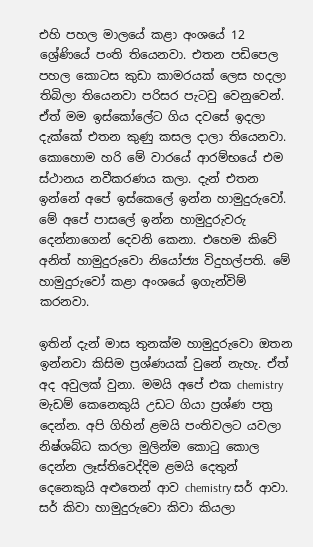එහි පහල මාලයේ කළා අංශයේ 12 ශ්‍රේණියේ පංති තියෙනවා. එතන පඩිපෙල පහල කොටස කුඩා කාමරයක් ලෙස හදලා තිබිලා තියෙනවා පරිසර පැටවු වෙනුවෙන්. ඒත් මම ඉස්කෝලේට ගිය දවසේ ඉදලා දැක්කේ එතන කුණු කසල දාලා තියෙනවා. කොහොම හරි මේ වාරයේ ආරම්භයේ එම ස්ථානය නවීකරණය කලා. දැන් එතන ඉන්නේ අපේ ඉස්කෙලේ ඉන්න හාමුදුරුවෝ. මේ අපේ පාසලේ ඉන්න හාමුදුරුවරු දෙන්නාගෙන් දෙවනි කෙනා. එහෙම කිවේ අනිත් හාමුදුරුවො නියෝජ්‍ය විදුහල්පති. මේ හාමුදුරුවෝ කළා අංශයේ ඉගැන්විම් කරනවා.

ඉතින් දැන් මාස තුනක්ම හාමුදුරුවො ඔතන ඉන්නවා කිසිම ප්‍රශ්ණයක් වුනේ නැහැ. ඒත් අද අවුලක් වුනා. මමයි අපේ එක chemistry මැඩම් කෙනෙකුයි උඩට ගියා ප්‍රශ්ණ පත්‍ර දෙන්න. අපි ගිහින් ළමයි පංතිවලට යවලා නිෂ්ශබ්ධ කරලා මුලින්ම කොටු කොල දෙන්න ලෑස්තිවෙද්දිම ළමයි දෙතුන් දෙනෙකුයි අළුතෙන් ආව chemistry සර් ආවා. සර් කිවා හාමුදුරුවො කිවා කියලා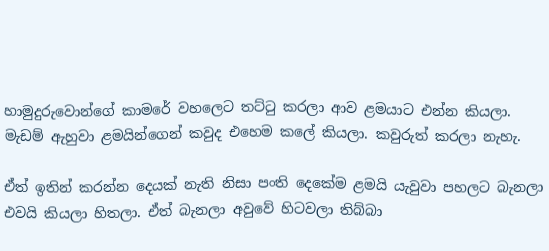හාමුදුරුවොන්ගේ කාමරේ වහලෙට තට්ටු කරලා ආව ළමයාට එන්න කියලා. මැඩම් ඇහුවා ළමයින්ගෙන් කවුද එහෙම කලේ කියලා. කවුරුත් කරලා නැහැ.

ඒත් ඉතින් කරන්න දෙයක් නැති නිසා පංති දෙකේම ළමයි යැවුවා පහලට බැනලා එවයි කියලා හිතලා. ඒත් බැනලා අවුවේ හිටවලා තිබ්බා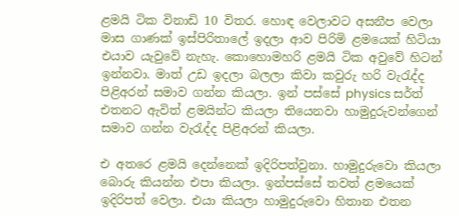ළමයි ටික විනාඩි 10 විතර. හොඳ වෙලාවට අසනීප වෙලා මාස ගාණක් ඉස්පිරිතාලේ ඉදලා ආව පිරිමි ළමයෙක් හිටියා එයාව යැවුවේ නැහැ. කොහොමහරි ළමයි ටික අවුවේ හිටන් ඉන්නවා. මාත් උඩ ඉදලා බලලා කිවා කවුරු හරි වැරැද්ද පිළිඅරන් සමාව ගන්න කියලා. ඉන් පස්සේ physics සර්ත් එතනට ඇවිත් ළමයින්ට කියලා තියෙනවා හාමුදුරුවන්ගෙන් සමාව ගන්න වැරැද්ද පිළිඅරන් කියලා.

එ අතරෙ ළමයි දෙන්නෙක් ඉදිරිපත්වුනා. හාමුදුරුවො කියලා බොරු කියන්න එපා කියලා. ඉන්පස්සේ තවත් ළමයෙක් ඉදිරිපත් වෙලා. එයා කියලා හාමුදුරුවො හිතාන එතන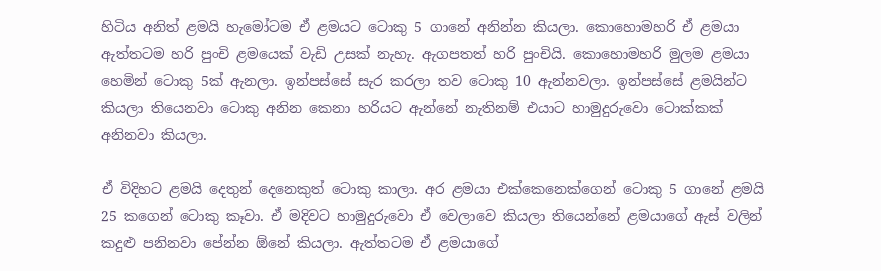හිටිය අනිත් ළමයි හැමෝටම ඒ ළමයට ටොකු 5 ගානේ අනින්න කියලා. කොහොමහරි ඒ ළමයා ඇත්තටම හරි පුංචි ළමයෙක් වැඩි උසක් නැහැ. ඇගපතත් හරි පුංචියි. කොහොමහරි මුලම ළමයා හෙමින් ටොකු 5ක් ඇනලා. ඉන්පස්සේ සැර කරලා තව ටොකු 10 ඇන්නවලා. ඉන්පස්සේ ළමයින්ට කියලා තියෙනවා ටොකු අනින කෙනා හරියට ඇන්නේ නැතිනම් එයාට හාමුදුරුවො ටොක්කක් අනිනවා කියලා.

ඒ විදිහට ළමයි දෙතුන් දෙනෙකුත් ටොකු කාලා. අර ළමයා එක්කෙනෙක්ගෙන් ටොකු 5 ගානේ ළමයි 25 කගෙන් ටොකු කෑවා. ඒ මදිවට හාමුදුරුවො ඒ වෙලාවෙ කියලා තියෙන්නේ ළමයාගේ ඇස් වලින් කදුළු පනිනවා පේන්න ඕනේ කියලා. ඇත්තටම ඒ ළමයාගේ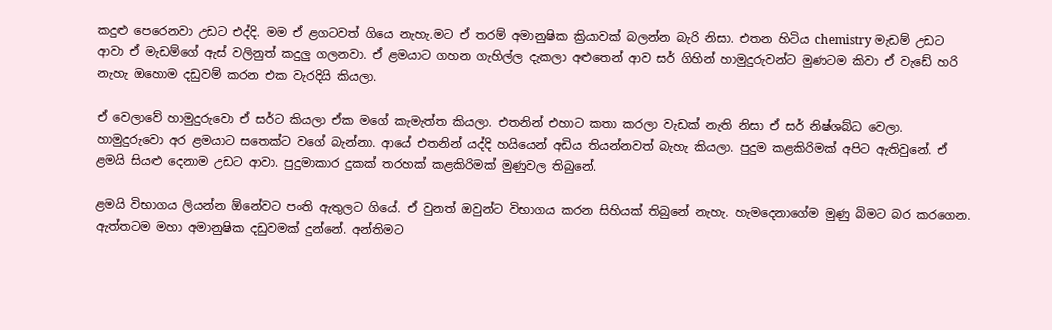කදුළු පෙරෙනවා උඩට එද්දි. මම ඒ ළගටවත් ගියෙ නැහැ.මට ඒ තරම් අමානුෂික ක්‍රියාවක් බලන්න බැරි නිසා. එතන හිටිය chemistry මැඩම් උඩට ආවා ඒ මැඩම්ගේ ඇස් වලිනුත් කදුලු ගලනවා. ඒ ළමයාට ගහන ගැහිල්ල දැකලා අළුතෙන් ආව සර් ගිහින් හාමුදුරුවන්ට මුණටම කිවා ඒ වැඩේ හරි නැහැ ඔහොම දඩුවම් කරන එක වැරදියි කියලා.

ඒ වෙලාවේ හාමුදුරුවො ඒ සර්ට කියලා ඒක මගේ කැමැත්ත කියලා. එතනින් එහාට කතා කරලා වැඩක් නැති නිසා ඒ සර් නිෂ්ශබ්ධ වෙලා. හාමුදුරුවො අර ළමයාට සතෙක්ට වගේ බැන්නා. ආයේ එතනින් යද්දි හයියෙන් අඩිය තියන්නවත් බැහැ කියලා. පුදුම කළකිරිමක් අපිට ඇතිවුනේ. ඒ ළමයි සියළු දෙනාම උඩට ආවා. පුදුමාකාර දුකක් තරහක් කළකිරිමක් මුණුවල තිබුනේ.

ළමයි විභාගය ලියන්න ඕනේවට පංති ඇතුලට ගියේ. ඒ වුනත් ඔවුන්ට විභාගය කරන සිහියක් තිබුනේ නැහැ. හැමදෙනාගේම මුණු බිමට බර කරගෙන. ඇත්තටම මහා අමානුෂික දඩුවමක් දුන්නේ. අන්තිමට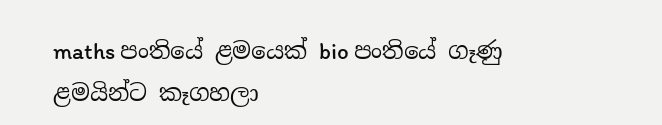maths පංතියේ ළමයෙක් bio පංතියේ ගෑණු ළමයින්ට කෑගහලා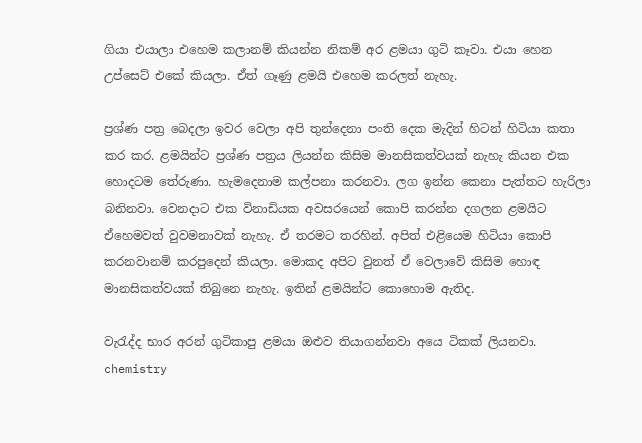ගියා එයාලා එහෙම කලානම් කියන්න නිකම් අර ළමයා ගුටි කෑවා. එයා හෙන උප්සෙට් එකේ කියලා. ඒත් ගෑණු ළමයි එහෙම කරලත් නැහැ.

ප්‍රශ්ණ පත්‍ර බෙදලා ඉවර වෙලා අපි තුන්දෙනා පංති දෙක මැදින් හිටන් හිටියා කතා කර කර. ළමයින්ට ප්‍රශ්ණ පත්‍රය ලියන්න කිසිම මානසිකත්වයක් නැහැ කියන එක හොදටම තේරුණා. හැමදෙනාම කල්පනා කරනවා. ලග ඉන්න කෙනා පැත්තට හැරිලා බනිනවා. වෙනදාට එක විනාඩියක අවසරයෙන් කොපි කරන්න දගලන ළමයිට ඒහෙමවත් වුවමනාවක් නැහැ. ඒ තරමට තරහින්. අපිත් එළියෙම හිටියා කොපි කරනවානම් කරපුදෙන් කියලා. මොකද අපිට වුනත් ඒ වෙලාවේ කිසිම හොඳ මානසිකත්වයක් තිබුනෙ නැහැ. ඉතින් ළමයින්ට කොහොම ඇතිද.

වැරැද්ද භාර අරන් ගුටිකාපු ළමයා ඔළුව තියාගන්නවා අයෙ ටිකක් ලියනවා. chemistry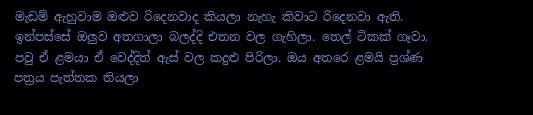මැඩම් ඇහුවාම ඔළුව රිදෙනවාද කියලා නැහැ කිවාට රිදෙනවා ඇති. ඉන්පස්සේ ඔලුව අතගාලා බලද්දි එතන වල ගැහිලා. තෙල් ටිකක් ගෑවා. පවු ඒ ළමයා ඒ වෙද්දිත් ඇස් වල කදුළු පිරිලා. ඔය අතරෙ ළමයි ප්‍රශ්ණ පත්‍රය පැත්තක තියලා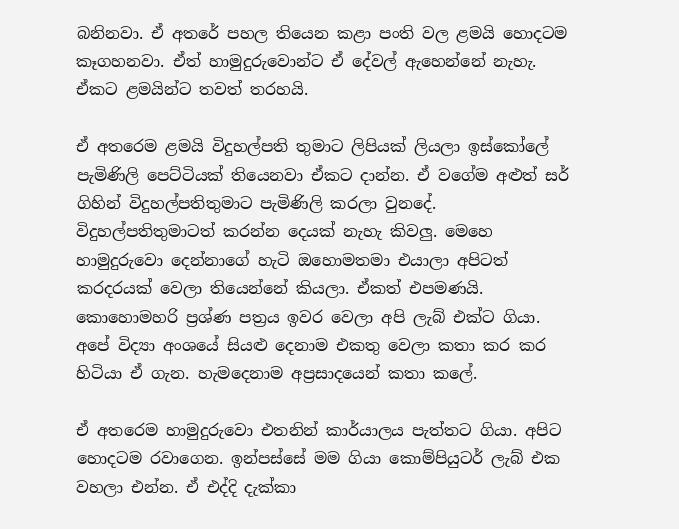බනිනවා. ඒ අතරේ පහල තියෙන කළා පංති වල ළමයි හොදටම කෑගහනවා. ඒත් හාමුදුරුවොන්ට ඒ දේවල් ඇහෙන්නේ නැහැ. ඒකට ළමයින්ට තවත් තරහයි.

ඒ අතරෙම ළමයි විදුහල්පති තුමාට ලිපියක් ලියලා ඉස්කෝලේ පැමිණිලි පෙට්ටියක් තියෙනවා ඒකට දාන්න. ඒ වගේම අළුත් සර් ගිහින් විදුහල්පතිතුමාට පැමිණිලි කරලා වුනදේ. විදුහල්පතිතුමාටත් කරන්න දෙයක් නැහැ කිවලු. මෙහෙ හාමුදුරුවො දෙන්නාගේ හැටි ඔහොමතමා එයාලා අපිටත් කරදරයක් වෙලා තියෙන්නේ කියලා. ඒකත් එපමණයි. කොහොමහරි ප්‍රශ්ණ පත්‍රය ඉවර වෙලා අපි ලැබ් එක්ට ගියා. අපේ විද්‍යා අංශයේ සියළු දෙනාම එකතු වෙලා කතා කර කර හිටියා ඒ ගැන. හැමදෙනාම අප්‍රසාදයෙන් කතා කලේ.

ඒ අතරෙම හාමුදුරුවො එතනින් කාර්යාලය පැත්තට ගියා. අපිට හොදටම රවාගෙන. ඉන්පස්සේ මම ගියා කොම්පියුටර් ලැබ් එක වහලා එන්න. ඒ එද්දි දැක්කා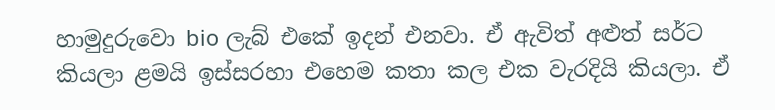හාමුදුරුවො bio ලැබ් එකේ ඉදන් එනවා. ඒ ඇවිත් අළුත් සර්ට කියලා ළමයි ඉස්සරහා එහෙම කතා කල එක වැරදියි කියලා. ඒ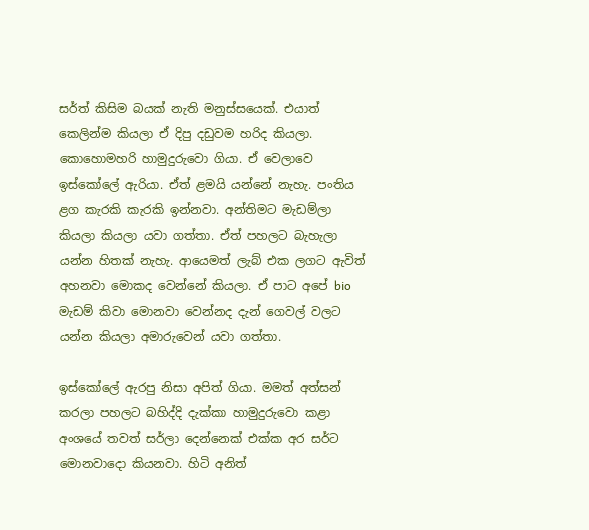සර්ත් කිසිම බයක් නැති මනුස්සයෙක්. එයාත් කෙලින්ම කියලා ඒ දිපු දඩුවම හරිද කියලා. කොහොමහරි හාමුදුරුවො ගියා. ඒ වෙලාවෙ ඉස්කෝලේ ඇරියා. ඒත් ළමයි යන්නේ නැහැ. පංතිය ළග කැරකි කැරකි ඉන්නවා. අන්තිමට මැඩම්ලා කියලා කියලා යවා ගත්තා. ඒත් පහලට බැහැලා යන්න හිතක් නැහැ. ආයෙමත් ලැබ් එක ලගට ඇවිත් අහනවා මොකද වෙන්නේ කියලා. ඒ පාට අපේ bio මැඩම් කිවා මොනවා වෙන්නද දැන් ගෙවල් වලට යන්න කියලා අමාරුවෙන් යවා ගත්තා.

ඉස්කෝලේ ඇරපු නිසා අපිත් ගියා. මමත් අත්සන් කරලා පහලට බහිද්දි දැක්කා හාමුදුරුවො කළා අංශයේ තවත් සර්ලා දෙන්නෙක් එක්ක අර සර්ට මොනවාදො කියනවා. හිටි අනිත්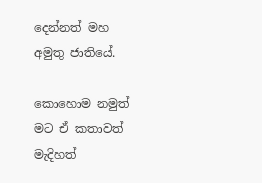දෙන්නත් මහ අමුතු ජාතියේ.

කොහොම නමුත් මට ඒ කතාවත් මැදිහත්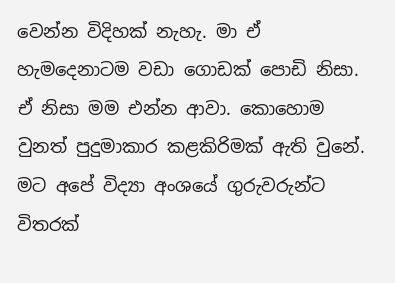වෙන්න විදිහක් නැහැ. මා ඒ හැමදෙනාටම වඩා ගොඩක් පොඩි නිසා. ඒ නිසා මම එන්න ආවා. කොහොම වුනත් පුදුමාකාර කළකිරිමක් ඇති වුනේ. මට අපේ විද්‍යා අංශයේ ගුරුවරුන්ට විතරක්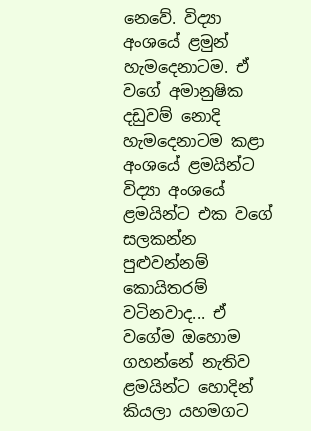නෙවේ. විද්‍යා අංශයේ ළමුන් හැමදෙනාටම. ඒ වගේ අමානුෂික දඩුවම් නොදි හැමදෙනාටම කළා අංශයේ ළමයින්ට විද්‍යා අංශයේ ළමයින්ට එක වගේ සලකන්න පුළුවන්නම් කොයිතරම් වටිනවාද... ඒ වගේම ඔහොම ගහන්නේ නැතිව ළමයින්ට හොදින් කියලා යහමගට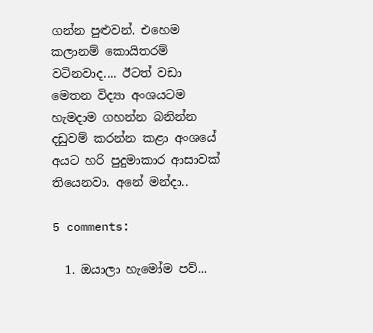ගන්න පුළුවන්. එහෙම කලානම් කොයිතරම් වටිනවාද.... ඊටත් වඩා මෙතන විද්‍යා අංශයටම හැමදාම ගහන්න බනින්න දඩුවම් කරන්න කළා අංශයේ අයට හරි පුදුමාකාර ආසාවක් තියෙනවා. අනේ මන්දා..

5 comments:

  1. ඔයාලා හැමෝම පව්...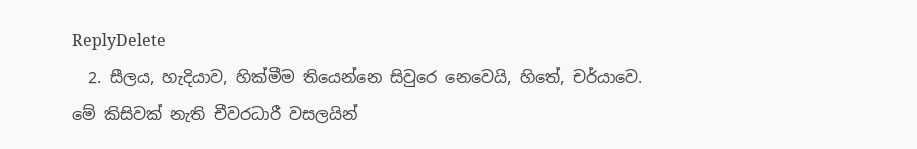ReplyDelete
  2. සීලය, හැදියාව, හික්මීම තියෙන්නෙ සිවුරෙ නෙවෙයි, හිතේ, චර්යාවෙ. මේ කිසිවක් නැති චීවරධාරී වසලයින්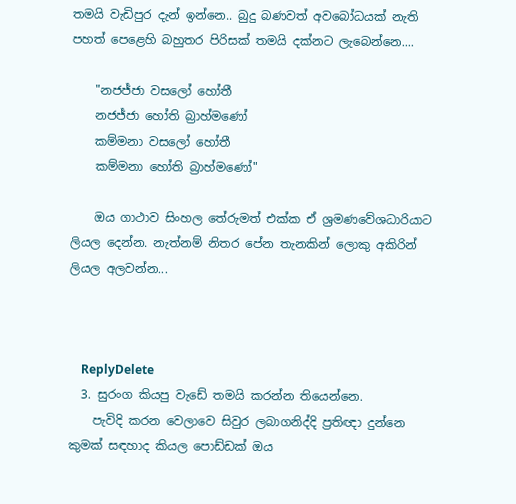තමයි වැඩිපුර දැන් ඉන්නෙ.. බුදු බණවත් අවබෝධයක් නැති පහත් පෙළෙහි බහුතර පිරිසක් තමයි දක්නට ලැබෙන්නෙ....

    "නජජ්ජා වසලෝ හෝතී
    නජජ්ජා හෝති බ්‍රාහ්මණෝ
    කම්මනා වසලෝ හෝතී
    කම්මනා හෝති බ්‍රාහ්මණෝ"

    ඔය ගාථාව සිංහල තේරුමත් එක්ක ඒ ශ්‍රමණවේශධාරියාට ලියල දෙන්න. නැත්නම් නිතර පේන තැනකින් ලොකු අකිරින් ලියල අලවන්න...



    ReplyDelete
  3. සුරංග කියපු වැඩේ තමයි කරන්න තියෙන්නෙ.
    පැවිදි කරන වෙලාවෙ සිවුර ලබාගනිද්දි ප්‍රතිඥා දුන්නෙ කුමක් සඳහාද කියල පොඩ්ඩක් ඔය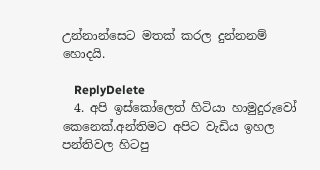උන්නාන්සෙට මතක් කරල දුන්නනම් හොදයි.

    ReplyDelete
  4. අපි ඉස්කෝලෙත් හිටියා හාමුදුරුවෝ කෙනෙක්.අන්තිමට අපිට වැඩිය ඉහල පන්තිවල හිටපු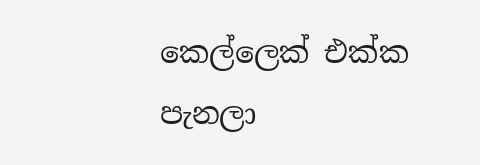කෙල්ලෙක් එක්ක පැනලා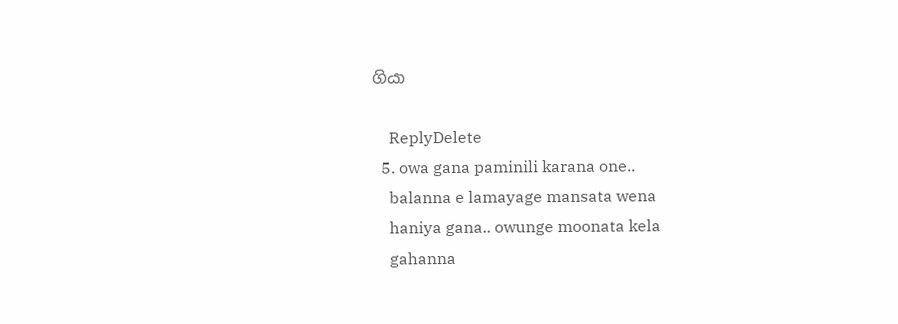ගියා

    ReplyDelete
  5. owa gana paminili karana one..
    balanna e lamayage mansata wena
    haniya gana.. owunge moonata kela
    gahanna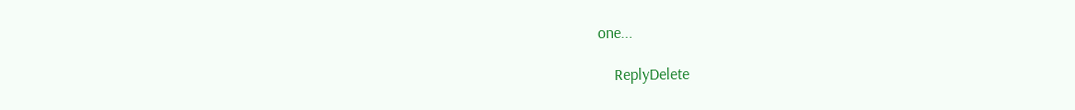one...

    ReplyDelete